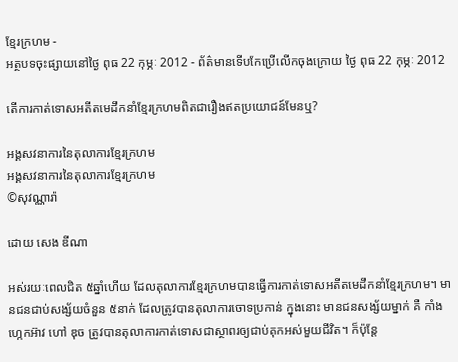ខ្មែរក្រហម -
អត្ថបទចុះផ្សាយនៅថ្ងៃ ពុធ 22 កុម្ភៈ 2012 - ព័ត៌មានទើបកែប្រើលើកចុងក្រោយ ថ្ងៃ ពុធ 22 កុម្ភៈ 2012

តើការកាត់ទោសអតីតមេដឹកនាំខ្មែរក្រហមពិតជារឿងឥតប្រយោជន៍មែនឬ?

អង្គសវនាការនៃតុលាការខ្មែរក្រហម
អង្គសវនាការនៃតុលាការខ្មែរក្រហម
©សុវណ្ណារ៉ា

ដោយ សេង ឌីណា

អស់រយៈពេលជិត ៥ឆ្នាំហើយ ដែលតុលាការខ្មែរក្រហមបានធ្វើការកាត់ទោសអតីតមេដឹកនាំខ្មែរក្រហម។ មានជនជាប់សង្ស័យចំនួន ៥នាក់ ដែលត្រូវបានតុលាការចោទប្រកាន់ ក្នុងនោះ មានជនសង្ស័យម្នាក់ គឺ កាំង ហ្កេកអ៊ាវ ហៅ ឌុច ត្រូវបានតុលាការកាត់ទោសជាស្ថាពរឲ្យជាប់គុកអស់មួយជីវិត។ ក៏ប៉ុន្តែ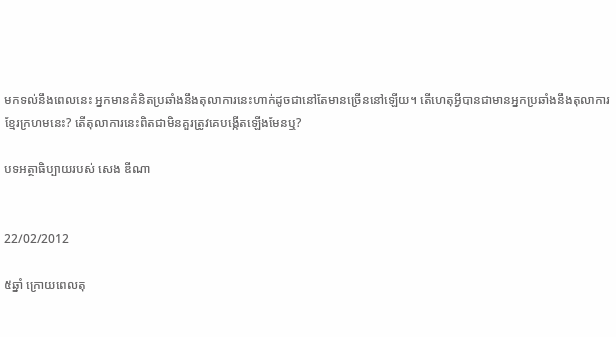មកទល់នឹងពេលនេះ អ្នកមានគំនិតប្រឆាំងនឹងតុលាការនេះហាក់ដូចជានៅតែមានច្រើននៅឡើយ។ តើហេតុអ្វីបានជាមានអ្នកប្រឆាំងនឹងតុលាការខ្មែរក្រហមនេះ? តើតុលាការនេះពិតជាមិនគួរត្រូវគេបង្កើតឡើងមែនឬ?

បទអត្ថាធិប្បាយរបស់ សេង ឌីណា


22/02/2012

៥ឆ្នាំ ក្រោយពេលតុ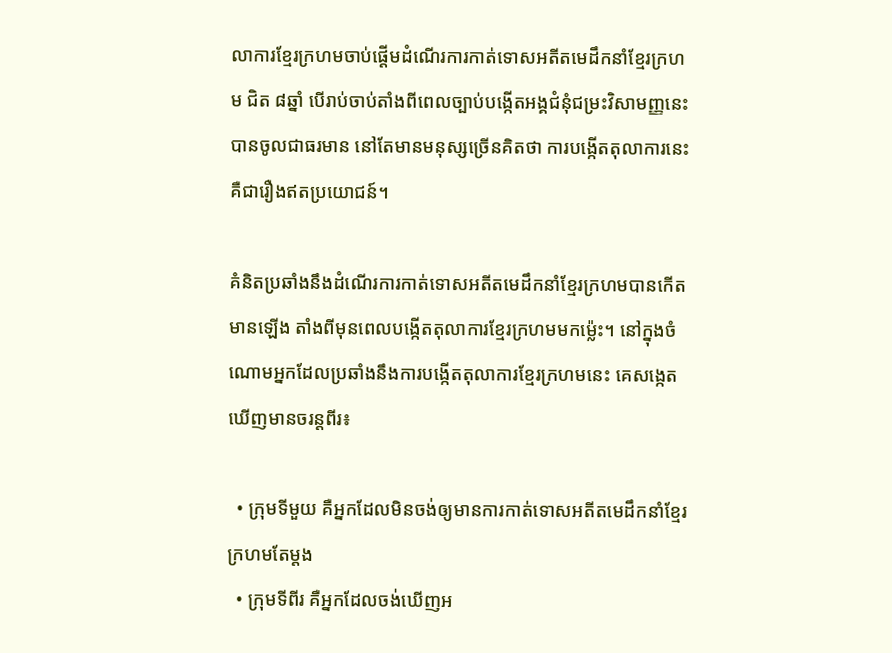លាការខ្មែរក្រហមចាប់ផ្តើមដំណើរការកាត់ទោសអតីតមេដឹកនាំខ្មែរក្រហម ជិត ៨ឆ្នាំ បើរាប់ចាប់តាំងពីពេលច្បាប់បង្កើតអង្គជំនុំជម្រះវិសាមញ្ញនេះបានចូលជាធរមាន នៅតែមានមនុស្សច្រើនគិតថា ការបង្កើតតុលាការនេះ គឺជារឿងឥតប្រយោជន៍។

គំនិតប្រឆាំងនឹងដំណើរការកាត់ទោសអតីតមេដឹកនាំខ្មែរក្រហមបានកើតមានឡើង តាំងពីមុនពេលបង្កើតតុលាការខ្មែរក្រហមមកម៉្លេះ។ នៅក្នុងចំណោមអ្នកដែលប្រឆាំងនឹងការបង្កើតតុលាការខ្មែរក្រហមនេះ គេសង្កេតឃើញមានចរន្តពីរ៖

  • ក្រុមទីមួយ គឺអ្នកដែលមិនចង់ឲ្យមានការកាត់ទោសអតីតមេដឹកនាំខ្មែរក្រហមតែម្តង
  • ក្រុមទីពីរ គឺអ្នកដែលចង់ឃើញអ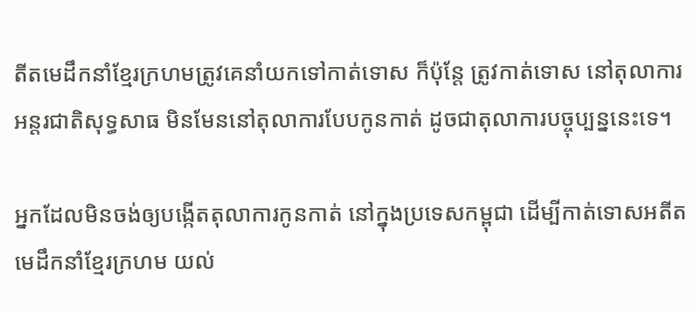តីតមេដឹកនាំខ្មែរក្រហមត្រូវគេនាំយកទៅកាត់ទោស ក៏ប៉ុន្តែ ត្រូវកាត់ទោស នៅតុលាការអន្តរជាតិសុទ្ធសាធ មិនមែននៅតុលាការបែបកូនកាត់ ដូចជាតុលាការបច្ចុប្បន្ននេះទេ។

អ្នកដែលមិនចង់ឲ្យបង្កើតតុលាការកូនកាត់ នៅក្នុងប្រទេសកម្ពុជា ដើម្បីកាត់ទោសអតីតមេដឹកនាំខ្មែរក្រហម យល់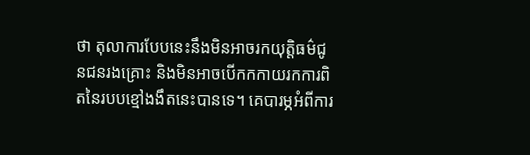ថា តុលាការបែបនេះនឹងមិនអាចរកយុត្តិធម៌ជូនជនរងគ្រោះ និងមិនអាចបើកកកាយរកការពិតនៃរបបខ្មៅងងឹតនេះបានទេ។ គេបារម្ភអំពីការ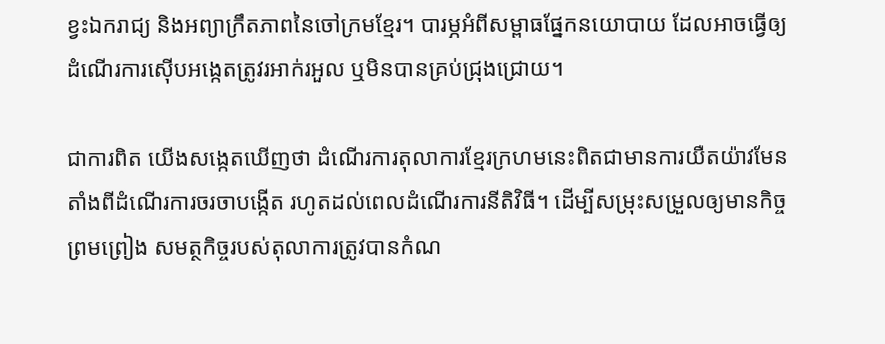ខ្វះឯករាជ្យ និងអព្យាក្រឹតភាពនៃចៅក្រមខ្មែរ។ បារម្ភអំពីសម្ពាធផ្នែកនយោបាយ ដែលអាចធ្វើឲ្យដំណើរការស៊ើបអង្កេតត្រូវរអាក់រអួល ឬមិនបានគ្រប់ជ្រុងជ្រោយ។

ជាការពិត យើងសង្កេតឃើញថា ដំណើរការតុលាការខ្មែរក្រហមនេះពិតជាមានការយឺតយ៉ាវមែន តាំងពីដំណើរការចរចាបង្កើត រហូតដល់ពេលដំណើរការនីតិវិធី។ ដើម្បីសម្រុះសម្រួលឲ្យមានកិច្ចព្រមព្រៀង សមត្ថកិច្ចរបស់តុលាការត្រូវបានកំណ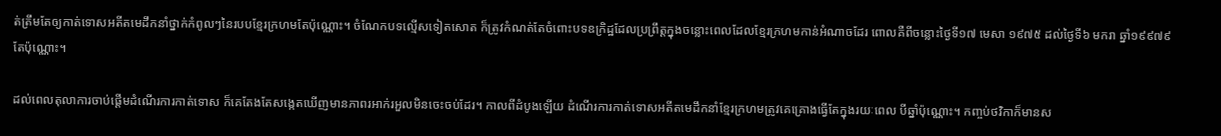ត់ត្រឹមតែឲ្យកាត់ទោសអតីតមេដឹកនាំថ្នាក់កំពូលៗនៃរបបខ្មែរក្រហមតែប៉ុណ្ណោះ។ ចំណែកបទល្មើសទៀតសោត ក៏ត្រូវកំណត់តែចំពោះបទឧក្រិដ្ឋដែលប្រព្រឹត្តក្នុងចន្លោះពេលដែលខ្មែរក្រហមកាន់អំណាចដែរ ពោលគឺពីចន្លោះថ្ងៃទី១៧ មេសា ១៩៧៥ ដល់ថ្ងៃទី៦ មករា ឆ្នាំ១៩៩៧៩តែប៉ុណ្ណោះ។

ដល់ពេលតុលាការចាប់ផ្តើមដំណើរការកាត់ទោស ក៏គេតែងតែសង្កេតឃើញមានភាពរអាក់រអួលមិនចេះចប់ដែរ។ កាលពីដំបូងឡើយ ដំណើរការកាត់ទោសអតីតមេដឹកនាំខ្មែរក្រហមត្រូវគេគ្រោងធ្វើតែក្នុងរយៈពេល បីឆ្នាំប៉ុណ្ណោះ។ កញ្ចប់ថវិកាក៏មានស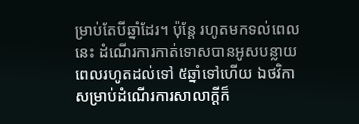ម្រាប់តែបីឆ្នាំដែរ។ ប៉ុន្តែ រហូតមកទល់ពេលនេះ ដំណើរការកាត់ទោសបានអូសបន្លាយពេលរហូតដល់ទៅ ៥ឆ្នាំទៅហើយ ឯថវិកាសម្រាប់ដំណើរការសាលាក្តីក៏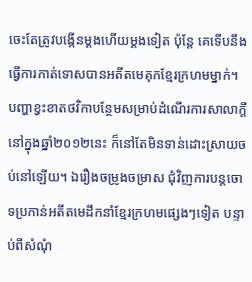ចេះតែត្រូវបង្កើនម្តងហើយម្តងទៀត ប៉ុន្តែ គេទើបនឹងធ្វើការកាត់ទោសបានអតីតមេគុកខ្មែរក្រហមម្នាក់។ បញ្ហាខ្វះខាតថវិកាបន្ថែមសម្រាប់ដំណើរការសាលាក្តី នៅក្នុងឆ្នាំ២០១២នេះ ក៏នៅតែមិនទាន់ដោះស្រាយចប់នៅឡើយ។ ឯរឿងចម្រូងចម្រាស ជុំវិញការបន្តចោទប្រកាន់អតីតមេដឹកនាំខ្មែរក្រហមផ្សេងៗទៀត បន្ទាប់ពីសំណុំ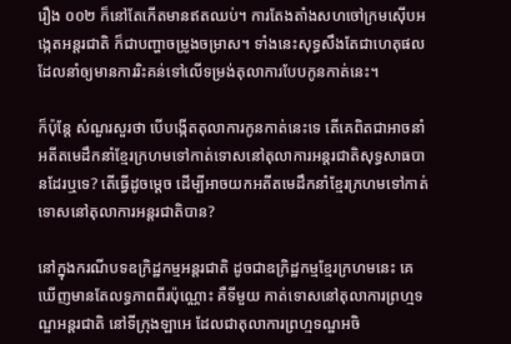រឿង ០០២ ក៏នៅតែកើតមានឥតឈប់។ ការតែងតាំងសហចៅក្រមស៊ើបអង្កេតអន្តរជាតិ ក៏ជាបញ្ហាចម្រូងចម្រាស។ ទាំងនេះសុទ្ធសឹងតែជាហេតុផលដែលនាំឲ្យមានការរិះគន់ទៅលើទម្រង់តុលាការបែបកូនកាត់នេះ។

ក៏ប៉ុន្តែ សំណួរសួរថា បើបង្កើតតុលាការកូនកាត់នេះទេ តើគេពិតជាអាចនាំអតីតមេដឹកនាំខ្មែរក្រហមទៅកាត់ទោសនៅតុលាការអន្តរជាតិសុទ្ធសាធបានដែរឬទេ? តើធ្វើដូចម្តេច ដើម្បីអាចយកអតីតមេដឹកនាំខ្មែរក្រហមទៅកាត់ទោសនៅតុលាការអន្តរជាតិបាន?

នៅក្នុងករណីបទឧក្រិដ្ឋកម្មអន្តរជាតិ ដូចជាឧក្រិដ្ឋកម្មខ្មែរក្រហមនេះ គេឃើញមានតែលទ្ធភាពពីរប៉ុណ្ណោះ គឺទីមួយ កាត់ទោសនៅតុលាការព្រហ្មទណ្ឌអន្តរជាតិ នៅទីក្រុងឡាអេ ដែលជាតុលាការព្រហ្មទណ្ឌអចិ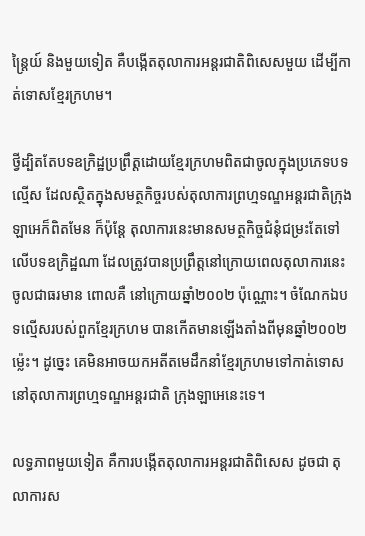ន្រ្តៃយ៍ និងមួយទៀត គឺបង្កើតតុលាការអន្តរជាតិពិសេសមួយ ដើម្បីកាត់ទោសខ្មែរក្រហម។

ថ្វីដ្បិតតែបទឧក្រិដ្ឋប្រព្រឹត្តដោយខ្មែរក្រហមពិតជាចូលក្នុងប្រភេទបទល្មើស ដែលស្ថិតក្នុងសមត្ថកិច្ចរបស់តុលាការព្រហ្មទណ្ឌអន្តរជាតិក្រុងឡាអេក៏ពិតមែន ក៏ប៉ុន្តែ តុលាការនេះមានសមត្ថកិច្ចជំនុំជម្រះតែទៅលើបទឧក្រិដ្ឋណា ដែលត្រូវបានប្រព្រឹត្តនៅក្រោយពេលតុលាការនេះចូលជាធរមាន ពោលគឺ នៅក្រោយឆ្នាំ២០០២ ប៉ុណ្ណោះ។ ចំណែកឯបទល្មើសរបស់ពួកខ្មែរក្រហម បានកើតមានឡើងតាំងពីមុនឆ្នាំ២០០២ម៉្លេះ។ ដូច្នេះ គេមិនអាចយកអតីតមេដឹកនាំខ្មែរក្រហមទៅកាត់ទោសនៅតុលាការព្រហ្មទណ្ឌអន្តរជាតិ ក្រុងឡាអេនេះទេ។

លទ្ធភាពមួយទៀត គឺការបង្កើតតុលាការអន្តរជាតិពិសេស ដូចជា តុលាការស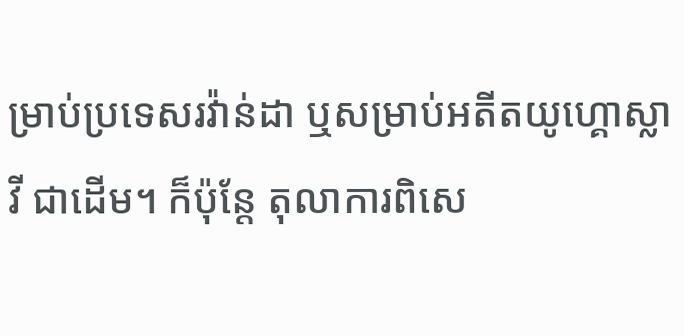ម្រាប់ប្រទេសរវ៉ាន់ដា ឬសម្រាប់អតីតយូហ្គោស្លាវី ជាដើម។ ក៏ប៉ុន្តែ តុលាការពិសេ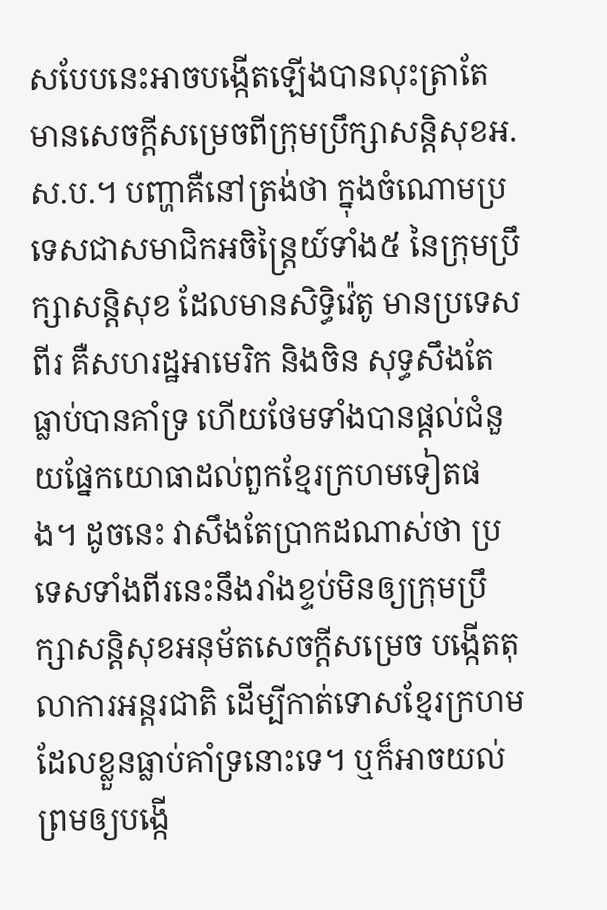សបែបនេះអាចបង្កើតឡើងបានលុះត្រាតែមានសេចក្តីសម្រេចពីក្រុមប្រឹក្សាសន្តិសុខអ.ស.ប.។ បញ្ហាគឺនៅត្រង់ថា ក្នុងចំណោមប្រទេសជាសមាជិកអចិន្រ្តៃយ៍ទាំង៥ នៃក្រុមប្រឹក្សាសន្តិសុខ ដែលមានសិទ្ធិវ៉េតូ មានប្រទេសពីរ គឺសហរដ្ឋអាមេរិក និងចិន សុទ្ធសឹងតែធ្លាប់បានគាំទ្រ ហើយថែមទាំងបានផ្តល់ជំនួយផ្នែកយោធាដល់ពួកខ្មែរក្រហមទៀតផង។ ដូចនេះ វាសឹងតែប្រាកដណាស់ថា ប្រទេសទាំងពីរនេះនឹងរាំងខ្ទប់មិនឲ្យក្រុមប្រឹក្សាសន្តិសុខអនុម័តសេចក្តីសម្រេច បង្កើតតុលាការអន្តរជាតិ ដើម្បីកាត់ទោសខ្មែរក្រហម ដែលខ្លួនធ្លាប់គាំទ្រនោះទេ។ ឬក៏អាចយល់ព្រមឲ្យបង្កើ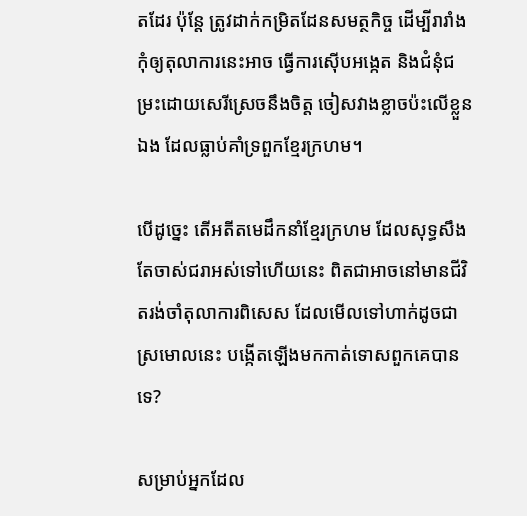តដែរ ប៉ុន្តែ ត្រូវដាក់កម្រិតដែនសមត្ថកិច្ច ដើម្បីរារាំងកុំឲ្យតុលាការនេះអាច ធ្វើការស៊ើបអង្កេត និងជំនុំជម្រះដោយសេរីស្រេចនឹងចិត្ត ចៀសវាងខ្លាចប៉ះលើខ្លួនឯង ដែលធ្លាប់គាំទ្រពួកខ្មែរក្រហម។

បើដូច្នេះ តើអតីតមេដឹកនាំខ្មែរក្រហម ដែលសុទ្ធសឹងតែចាស់ជរាអស់ទៅហើយនេះ ពិតជាអាចនៅមានជីវិតរង់ចាំតុលាការពិសេស ដែលមើលទៅហាក់ដូចជាស្រមោលនេះ បង្កើតឡើងមកកាត់ទោសពួកគេបានទេ?

សម្រាប់អ្នកដែល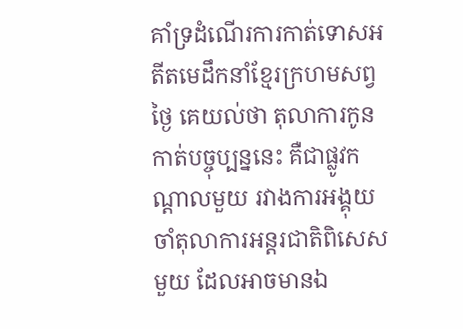គាំទ្រដំណើរការកាត់ទោសអតីតមេដឹកនាំខ្មែរក្រហមសព្វថ្ងៃ គេយល់ថា តុលាការកូនកាត់បច្ចុប្បន្ននេះ គឺជាផ្លូវកណ្តាលមួយ រវាងការអង្គុយចាំតុលាការអន្តរជាតិពិសេសមួយ ដែលអាចមានឯ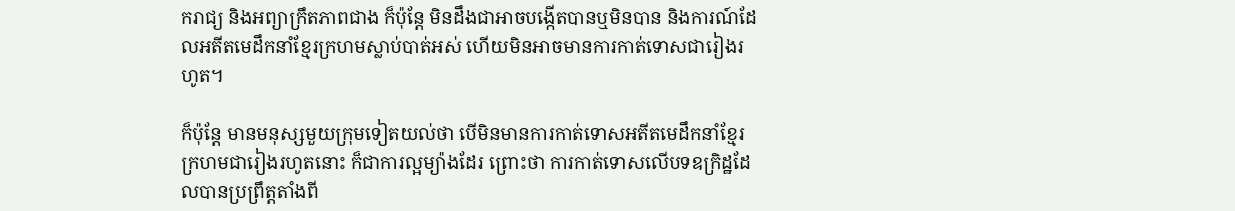ករាជ្យ និងអព្យាក្រឹតភាពជាង ក៏ប៉ុន្តែ មិនដឹងជាអាចបង្កើតបានឬមិនបាន និងការណ៍ដែលអតីតមេដឹកនាំខ្មែរក្រហមស្លាប់បាត់អស់ ហើយមិនអាចមានការកាត់ទោសជារៀងរហូត។

ក៏ប៉ុន្តែ មានមនុស្សមួយក្រុមទៀតយល់ថា បើមិនមានការកាត់ទោសអតីតមេដឹកនាំខ្មែរក្រហមជារៀងរហូតនោះ ក៏ជាការល្អម្យ៉ាងដែរ ព្រោះថា ការកាត់ទោសលើបទឧក្រិដ្ឋដែលបានប្រព្រឹត្តតាំងពី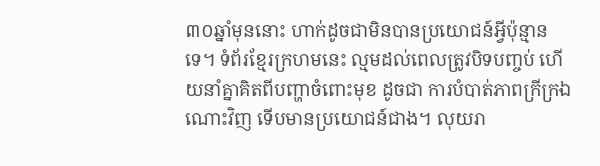៣០ឆ្នាំមុននោះ ហាក់ដូចជាមិនបានប្រយោជន៍អ្វីប៉ុន្មានទេ។ ទំព័រខ្មែរក្រហមនេះ ល្មមដល់ពេលត្រូវបិទបញ្ចប់ ហើយនាំគ្នាគិតពីបញ្ហាចំពោះមុខ ដូចជា ការបំបាត់ភាពក្រីក្រឯណោះវិញ ទើបមានប្រយោជន៍ជាង។ លុយរា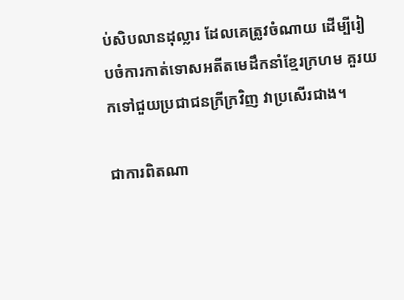ប់សិបលានដុល្លារ ដែលគេត្រូវចំណាយ ដើម្បីរៀបចំការកាត់ទោសអតីតមេដឹកនាំខ្មែរក្រហម គួរយកទៅជួយប្រជាជនក្រីក្រវិញ វាប្រសើរជាង។

ជាការពិតណា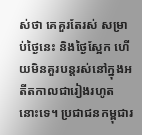ស់ថា គេគួរតែរស់ សម្រាប់ថ្ងៃនេះ និងថ្ងៃស្អែក ហើយមិនគួរបន្តរស់នៅក្នុងអតីតកាលជារៀងរហូតនោះទេ។ ប្រជាជនកម្ពុជារ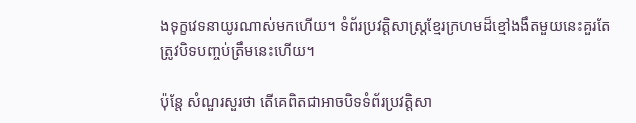ងទុក្ខវេទនាយូរណាស់មកហើយ។ ទំព័រប្រវត្តិសាស្រ្តខ្មែរក្រហមដ៏ខ្មៅងងឹតមួយនេះគួរតែត្រូវបិទបញ្ចប់ត្រឹមនេះហើយ។

ប៉ុន្តែ សំណួរសួរថា តើគេពិតជាអាចបិទទំព័រប្រវត្តិសា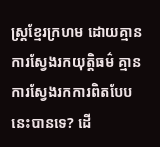ស្រ្តខ្មែរក្រហម ដោយគ្មានការស្វែងរកយុត្តិធម៌ គ្មានការស្វែងរកការពិតបែបនេះបានទេ? ដើ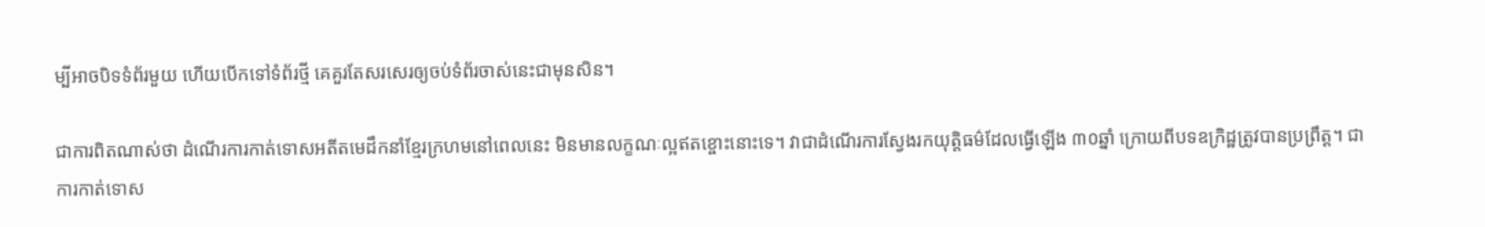ម្បីអាចបិទទំព័រមួយ ហើយបើកទៅទំព័រថ្មី គេគួរតែសរសេរឲ្យចប់ទំព័រចាស់នេះជាមុនសិន។

ជាការពិតណាស់ថា ដំណើរការកាត់ទោសអតីតមេដឹកនាំខ្មែរក្រហមនៅពេលនេះ មិនមានលក្ខណៈល្អឥតខ្ចោះនោះទេ។ វាជាដំណើរការស្វែងរកយុត្តិធម៌ដែលធ្វើឡើង ៣០ឆ្នាំ ក្រោយពីបទឧក្រិដ្ឋត្រូវបានប្រព្រឹត្ត។ ជាការកាត់ទោស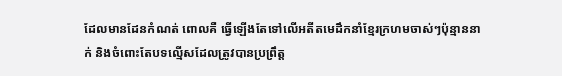ដែលមានដែនកំណត់ ពោលគឺ ធ្វើឡើងតែទៅលើអតីតមេដឹកនាំខ្មែរក្រហមចាស់ៗប៉ុន្មាននាក់ និងចំពោះតែបទល្មើសដែលត្រូវបានប្រព្រឹត្ត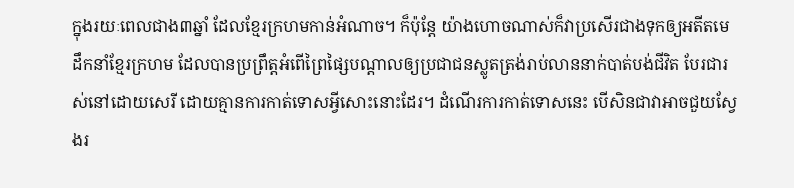ក្នុងរយៈពេលជាង៣ឆ្នាំ ដែលខ្មែរក្រហមកាន់អំណាច។ ក៏ប៉ុន្តែ យ៉ាងហោចណាស់ក៏វាប្រសើរជាងទុកឲ្យអតីតមេដឹកនាំខ្មែរក្រហម ដែលបានប្រព្រឹត្តអំពើព្រៃផ្សៃបណ្តាលឲ្យប្រជាជនស្លូតត្រង់រាប់លាននាក់បាត់បង់ជីវិត បែរជារស់នៅដោយសេរី ដោយគ្មានការកាត់ទោសអ្វីសោះនោះដែរ។ ដំណើរការកាត់ទោសនេះ បើសិនជាវាអាចជួយស្វែងរ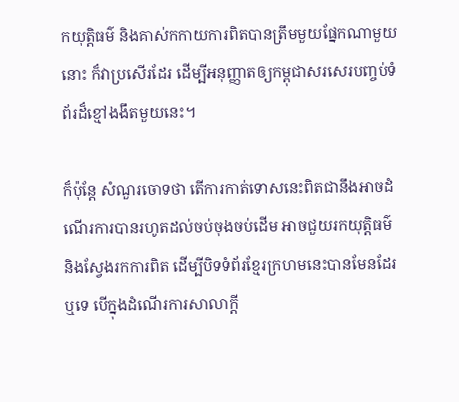កយុត្តិធម៌ និងគាស់កកាយការពិតបានត្រឹមមួយផ្នែកណាមួយនោះ ក៏វាប្រសើរដែរ ដើម្បីអនុញ្ញាតឲ្យកម្ពុជាសរសេរបញ្ចប់ទំព័រដ៏ខ្មៅងងឹតមួយនេះ។

ក៏ប៉ុន្តែ សំណួរចោទថា តើការកាត់ទោសនេះពិតជានឹងអាចដំណើរការបានរហូតដល់ចប់ចុងចប់ដើម អាចជួយរកយុត្តិធម៌ និងស្វែងរកការពិត ដើម្បីបិទទំព័រខ្មែរក្រហមនេះបានមែនដែរឬទេ បើក្នុងដំណើរការសាលាក្តី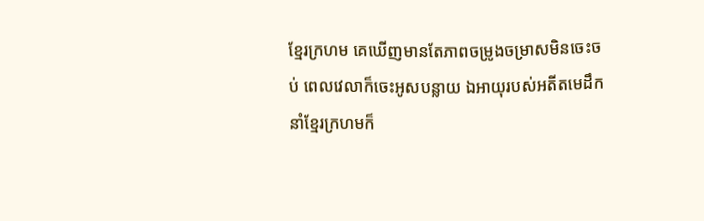ខ្មែរក្រហម គេឃើញមានតែភាពចម្រូងចម្រាសមិនចេះចប់ ពេលវេលាក៏ចេះអូសបន្លាយ ឯអាយុរបស់អតីតមេដឹកនាំខ្មែរក្រហមក៏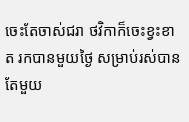ចេះតែចាស់ជរា ថវិកាក៏ចេះខ្វះខាត រកបានមួយថ្ងៃ សម្រាប់រស់បានតែមួយ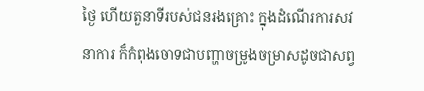ថ្ងៃ ហើយតួនាទីរបស់ជនរងគ្រោះ ក្នុងដំណើរការសវនាការ ក៏កំពុងចោទជាបញ្ហាចម្រូងចម្រាសដូចជាសព្វ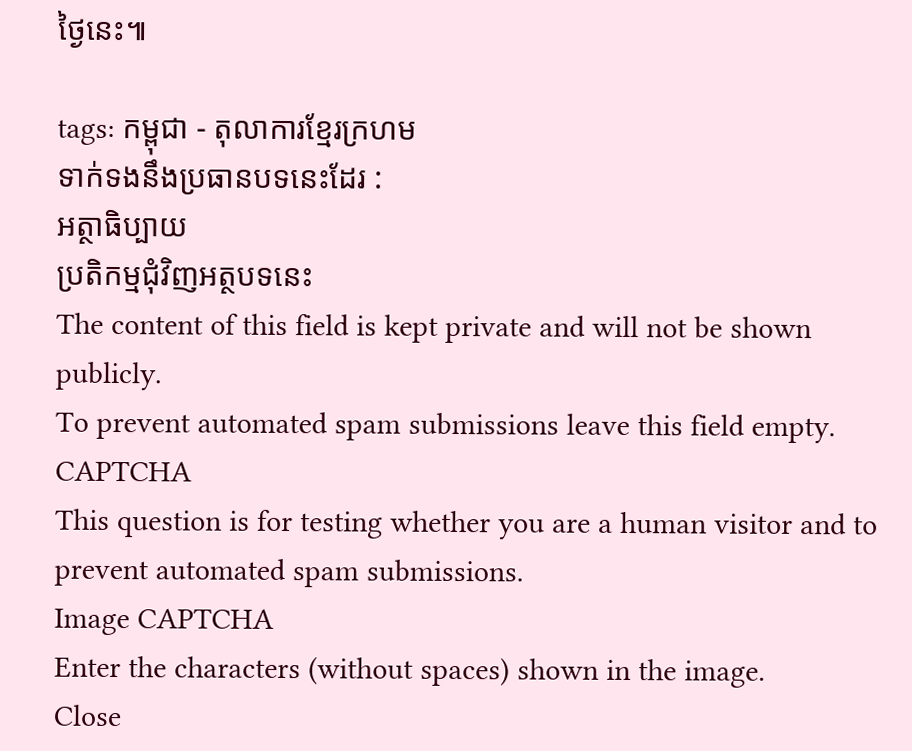ថ្ងៃនេះ៕

tags: កម្ពុជា - តុលាការខ្មែរក្រហម
ទាក់ទងនឹងប្រធានបទនេះដែរ :
អត្ថាធិប្បាយ
ប្រតិកម្មជុំវិញអត្ថបទនេះ
The content of this field is kept private and will not be shown publicly.
To prevent automated spam submissions leave this field empty.
CAPTCHA
This question is for testing whether you are a human visitor and to prevent automated spam submissions.
Image CAPTCHA
Enter the characters (without spaces) shown in the image.
Close